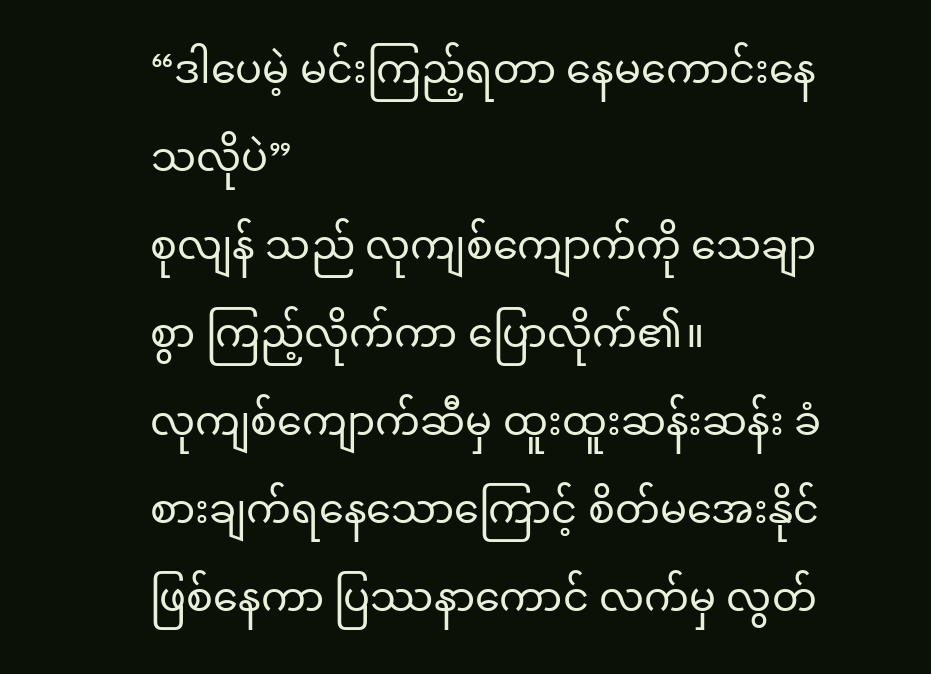“ဒါပေမဲ့ မင်းကြည့်ရတာ နေမကောင်းနေသလိုပဲ”
စုလျန် သည် လုကျစ်ကျောက်ကို သေချာစွာ ကြည့်လိုက်ကာ ပြောလိုက်၏။
လုကျစ်ကျောက်ဆီမှ ထူးထူးဆန်းဆန်း ခံစားချက်ရနေသောကြောင့် စိတ်မအေးနိုင် ဖြစ်နေကာ ပြဿနာကောင် လက်မှ လွတ်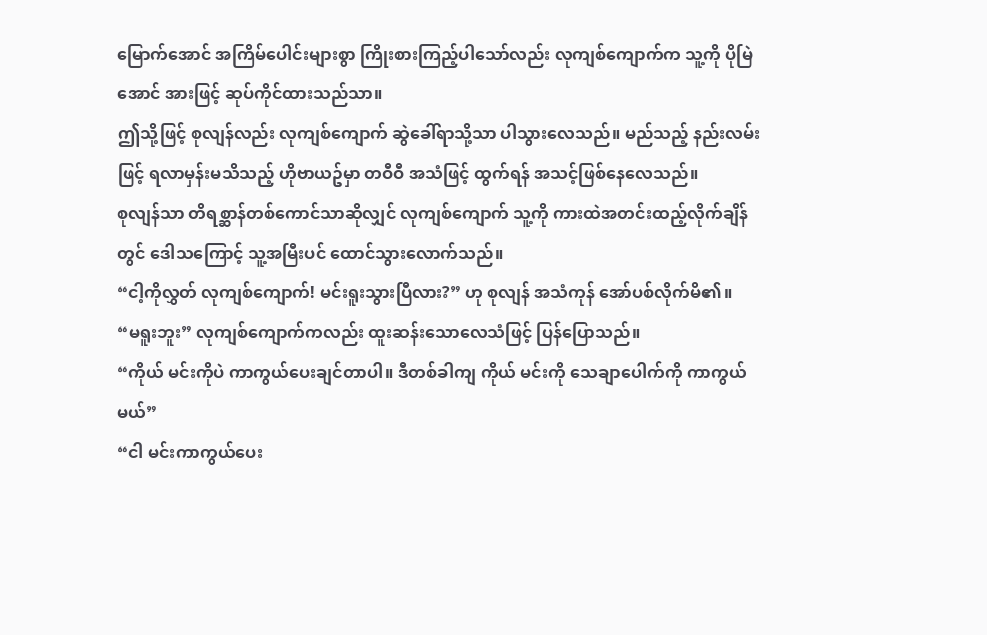မြောက်အောင် အကြိမ်ပေါင်းများစွာ ကြိုးစားကြည့်ပါသော်လည်း လုကျစ်ကျောက်က သူ့ကို ပိုမြဲအောင် အားဖြင့် ဆုပ်ကိုင်ထားသည်သာ။
ဤသို့ဖြင့် စုလျန်လည်း လုကျစ်ကျောက် ဆွဲခေါ်ရာသို့သာ ပါသွားလေသည်။ မည်သည့် နည်းလမ်းဖြင့် ရလာမှန်းမသိသည့် ဟိုဗာယဥ်မှာ တဝီဝီ အသံဖြင့် ထွက်ရန် အသင့်ဖြစ်နေလေသည်။
စုလျန်သာ တိရစ္ဆာန်တစ်ကောင်သာဆိုလျှင် လုကျစ်ကျောက် သူ့ကို ကားထဲအတင်းထည့်လိုက်ချိန်တွင် ဒေါသကြောင့် သူ့အမြီးပင် ထောင်သွားလောက်သည်။
“ငါ့ကိုလွှတ် လုကျစ်ကျောက်! မင်းရူးသွားပြီလား?” ဟု စုလျန် အသံကုန် အော်ပစ်လိုက်မိ၏။
“မရူးဘူး” လုကျစ်ကျောက်ကလည်း ထူးဆန်းသောလေသံဖြင့် ပြန်ပြောသည်။
“ကိုယ် မင်းကိုပဲ ကာကွယ်ပေးချင်တာပါ။ ဒီတစ်ခါကျ ကိုယ် မင်းကို သေချာပေါက်ကို ကာကွယ်မယ်”
“ငါ မင်းကာကွယ်ပေး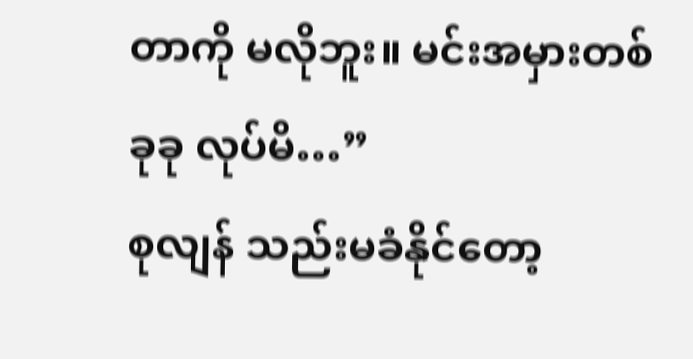တာကို မလိုဘူး။ မင်းအမှားတစ်ခုခု လုပ်မိ…”
စုလျန် သည်းမခံနိုင်တော့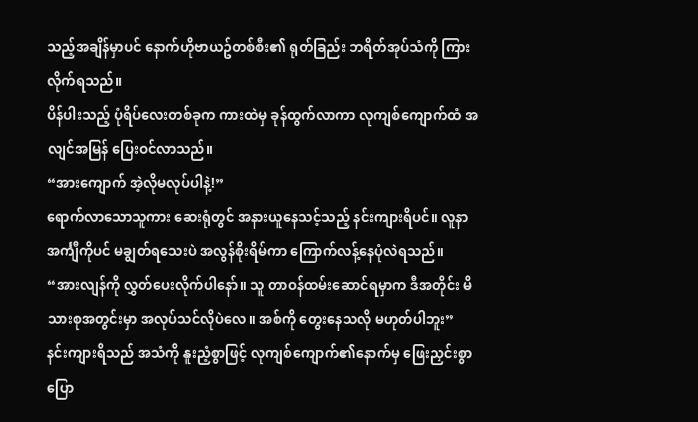သည့်အချိန်မှာပင် နောက်ဟိုဗာယဥ်တစ်စီး၏ ရုတ်ခြည်း ဘရိတ်အုပ်သံကို ကြားလိုက်ရသည်။
ပိန်ပါးသည့် ပုံရိပ်လေးတစ်ခုက ကားထဲမှ ခုန်ထွက်လာကာ လုကျစ်ကျောက်ထံ အလျင်အမြန် ပြေးဝင်လာသည်။
“အားကျောက် အဲ့လိုမလုပ်ပါနဲ့!”
ရောက်လာသောသူကား ဆေးရုံတွင် အနားယူနေသင့်သည့် နင်းကျားရိပင်။ လူနာအင်္ကျီကိုပင် မချွတ်ရသေးပဲ အလွန်စိုးရိမ်ကာ ကြောက်လန့်နေပုံလဲရသည်။
“အားလျန်ကို လွှတ်ပေးလိုက်ပါနော်။ သူ တာဝန်ထမ်းဆောင်ရမှာက ဒီအတိုင်း မိသားစုအတွင်းမှာ အလုပ်သင်လိုပဲလေ။ အစ်ကို တွေးနေသလို မဟုတ်ပါဘူး”
နင်းကျားရိသည် အသံကို နူးညံ့စွာဖြင့် လုကျစ်ကျောက်၏နောက်မှ ဖြေးညှင်းစွာ ပြော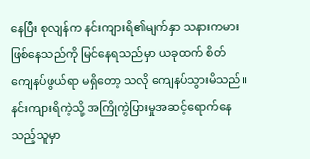နေပြီး စုလျန်က နင်းကျားရိ၏မျက်နှာ သနားကမားဖြစ်နေသည်ကို မြင်နေရသည်မှာ ယခုထက် စိတ်ကျေနပ်ဖွယ်ရာ မရှိတော့ သလို ကျေနပ်သွားမိသည်။
နင်းကျားရိကဲ့သို့ အကြိုကွဲပြားမှုအဆင့်ရောက်နေသည့်သူမှာ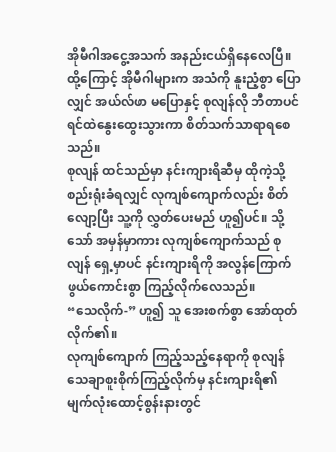အိုမီဂါအငွေ့အသက် အနည်းငယ်ရှိနေလေပြီ။ ထို့ကြောင့် အိုမီဂါများက အသံကို နူးညံ့စွာ ပြောလျှင် အယ်လ်ဖာ မပြောနှင့် စုလျန်လို ဘီတာပင် ရင်ထဲနွေးထွေးသွားကာ စိတ်သက်သာရာရစေသည်။
စုလျန် ထင်သည်မှာ နင်းကျားရိဆီမှ ထိုကဲ့သို့ စည်းရုံးခံရလျှင် လုကျစ်ကျောက်လည်း စိတ်လျော့ပြီး သူ့ကို လွှတ်ပေးမည် ဟူ၍ပင်။ သို့သော် အမှန်မှာကား လုကျစ်ကျောက်သည် စုလျန် ရှေ့မှာပင် နင်းကျားရိကို အလွန်ကြောက်ဖွယ်ကောင်းစွာ ကြည့်လိုက်လေသည်။
“သေလိုက်-” ဟူ၍ သူ အေးစက်စွာ အော်ထုတ်လိုက်၏။
လုကျစ်ကျောက် ကြည့်သည့်နေရာကို စုလျန် သေချာစူးစိုက်ကြည့်လိုက်မှ နင်းကျားရိ၏ မျက်လုံးထောင့်စွန်းနားတွင်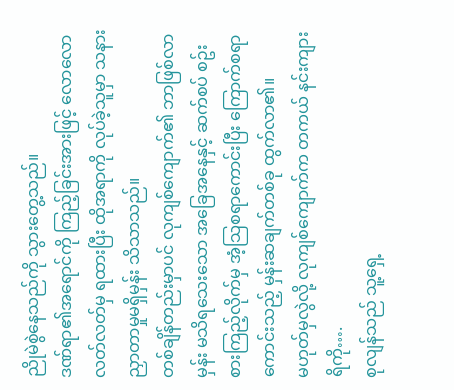ညိုမဲစွဲနေသည်ကို သွားတွေ့သည်။
ဒဏ်ရာ၏အရောင်ကို ကြည့်ခြင်းအားဖြင့် လောလောလတ်လတ်မှ ရထားပြီး ထိုအရာကို လုပ်ခဲ့သူမှာ သနားညှာတာမှုမရှိမှန်း သိသာသည်။
တစ်ချိန်တည်းမှာပင် လုကျစ်ကျောက်၏ ဘာဖြစ်လာမှန်း မသိရသေးသော အခြေအနေနှင့် ဆက်စပ် စဥ်းစားကြည့်လိုက်မှ အံ့သြစရာကောင်းပြီး ကြောက်စရာကောင်းသည့် မှန်းဆချက်တစ်ခု ထွက်လာ၏။
မဟုတ်မှလွဲလို့ လုကျစ်ကျောက်က တကယ် နင်းကျားရိကို….
စုလျန်သည် သူ့ရှေ့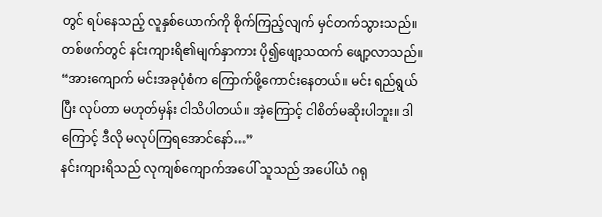တွင် ရပ်နေသည့် လူနှစ်ယောက်ကို စိုက်ကြည့်လျက် မှင်တက်သွားသည်။
တစ်ဖက်တွင် နင်းကျားရိ၏မျက်နှာကား ပို၍ဖျော့သထက် ဖျော့လာသည်။
“အားကျောက် မင်းအခုပုံစံက ကြောက်ဖို့ကောင်းနေတယ်။ မင်း ရည်ရွယ်ပြီး လုပ်တာ မဟုတ်မှန်း ငါသိပါတယ်။ အဲ့ကြောင့် ငါစိတ်မဆိုးပါဘူး။ ဒါကြောင့် ဒီလို မလုပ်ကြရအောင်နော်…”
နင်းကျားရိသည် လုကျစ်ကျောက်အပေါ် သူသည် အပေါ်ယံ ဂရု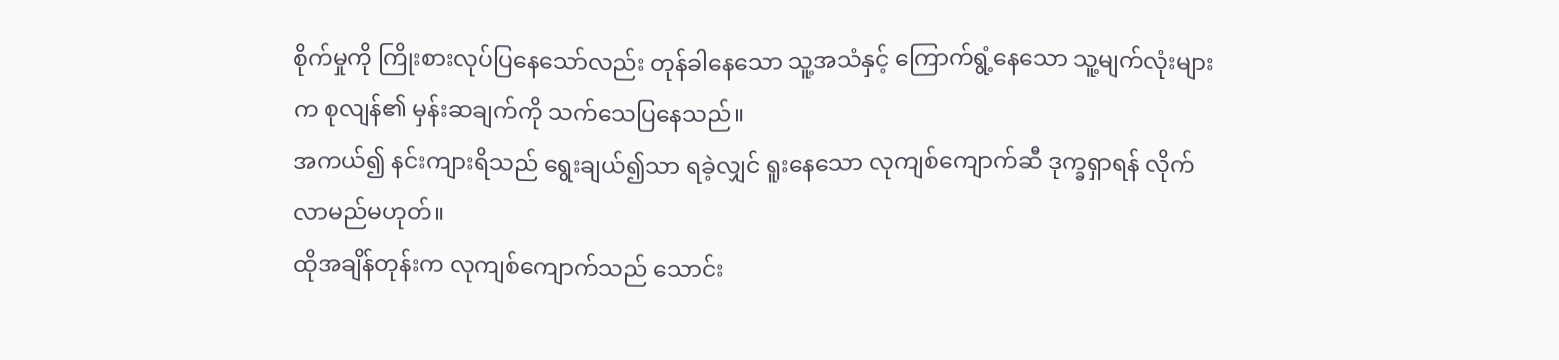စိုက်မှုကို ကြိုးစားလုပ်ပြနေသော်လည်း တုန်ခါနေသော သူ့အသံနှင့် ကြောက်ရွံ့နေသော သူ့မျက်လုံးများက စုလျန်၏ မှန်းဆချက်ကို သက်သေပြနေသည်။
အကယ်၍ နင်းကျားရိသည် ရွေးချယ်၍သာ ရခဲ့လျှင် ရူးနေသော လုကျစ်ကျောက်ဆီ ဒုက္ခရှာရန် လိုက်လာမည်မဟုတ်။
ထိုအချိန်တုန်းက လုကျစ်ကျောက်သည် သောင်း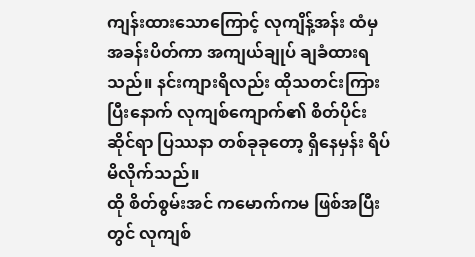ကျန်းထားသောကြောင့် လုကျိန့်အန်း ထံမှ အခန်းပိတ်ကာ အကျယ်ချုပ် ချခံထားရသည်။ နင်းကျားရိလည်း ထိုသတင်းကြားပြီးနောက် လုကျစ်ကျောက်၏ စိတ်ပိုင်းဆိုင်ရာ ပြဿနာ တစ်ခုခုတော့ ရှိနေမှန်း ရိပ်မိလိုက်သည်။
ထို စိတ်စွမ်းအင် ကမောက်ကမ ဖြစ်အပြီးတွင် လုကျစ်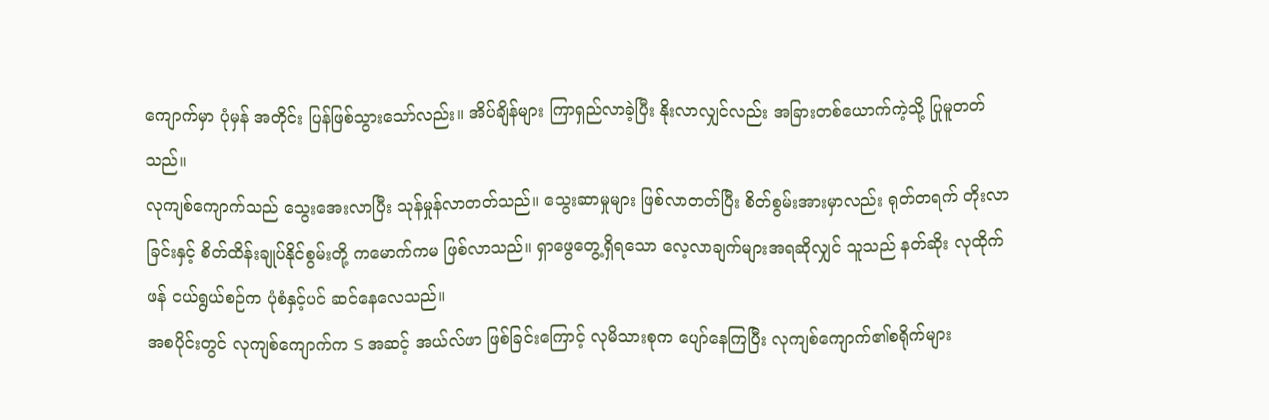ကျောက်မှာ ပုံမှန် အတိုင်း ပြန်ဖြစ်သွားသော်လည်း။ အိပ်ချိန်များ ကြာရှည်လာခဲ့ပြီး နိုးလာလျှင်လည်း အခြားတစ်ယောက်ကဲ့သို့ ပြုမူတတ်သည်။
လုကျစ်ကျောက်သည် သွေးအေးလာပြီး သုန်မှုန်လာတတ်သည်။ သွေးဆာမှုများ ဖြစ်လာတတ်ပြီး စိတ်စွမ်းအားမှာလည်း ရုတ်တရက် တိုးလာခြင်းနှင့် စိတ်ထိန်းချုပ်နိုင်စွမ်းတို့ ကမောက်ကမ ဖြစ်လာသည်။ ရှာဖွေတွေ့ရှိရသော လေ့လာချက်များအရဆိုလျှင် သူသည် နတ်ဆိုး လုထိုက်ဖန် ငယ်ရွယ်စဉ်က ပုံစံနှင့်ပင် ဆင်နေလေသည်။
အစပိုင်းတွင် လုကျစ်ကျောက်က S အဆင့် အယ်လ်ဖာ ဖြစ်ခြင်းကြောင့် လုမိသားစုက ပျော်နေကြပြီး လုကျစ်ကျောက်၏စရိုက်များ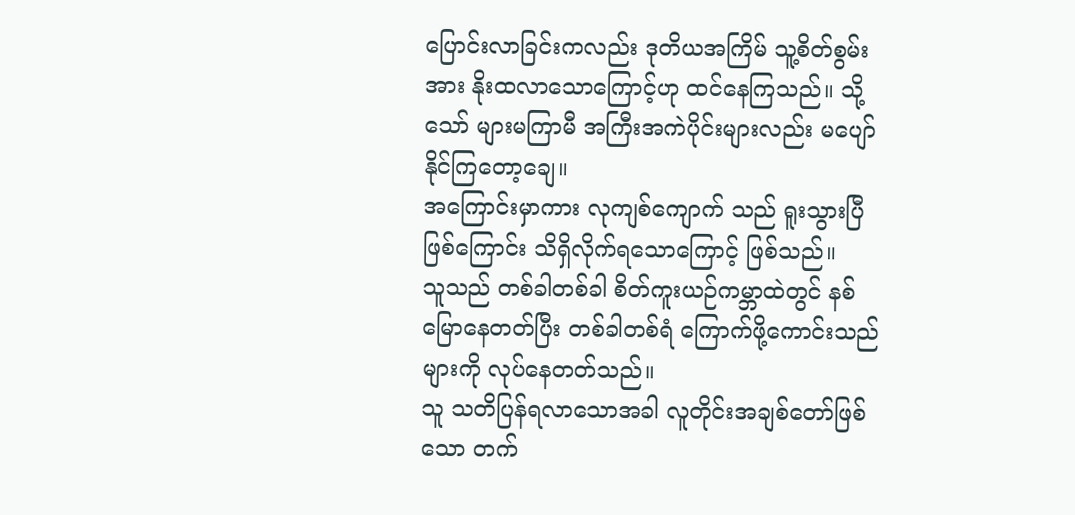ပြောင်းလာခြင်းကလည်း ဒုတိယအကြိမ် သူ့စိတ်စွမ်းအား နိုးထလာသောကြောင့်ဟု ထင်နေကြသည်။ သို့သော် များမကြာမီ အကြီးအကဲပိုင်းများလည်း မပျော်နိုင်ကြတော့ချေ။
အကြောင်းမှာကား လုကျစ်ကျောက် သည် ရူးသွားပြီ ဖြစ်ကြောင်း သိရှိလိုက်ရသောကြောင့် ဖြစ်သည်။
သူသည် တစ်ခါတစ်ခါ စိတ်ကူးယဉ်ကမ္ဘာထဲတွင် နစ်မြောနေတတ်ပြီး တစ်ခါတစ်ရံ ကြောက်ဖို့ကောင်းသည်များကို လုပ်နေတတ်သည်။
သူ သတိပြန်ရလာသောအခါ လူတိုင်းအချစ်တော်ဖြစ်သော တက်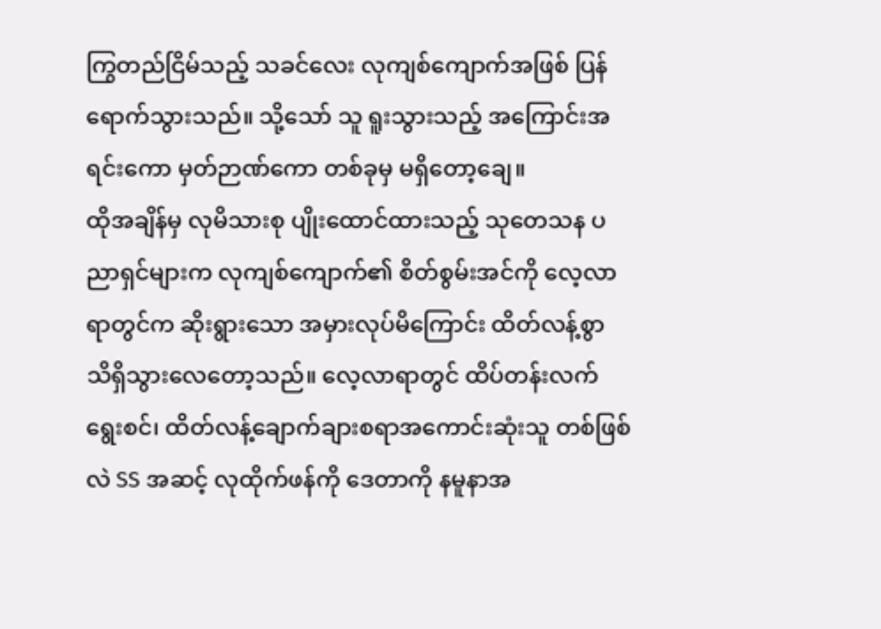ကြွတည်ငြိမ်သည့် သခင်လေး လုကျစ်ကျောက်အဖြစ် ပြန်ရောက်သွားသည်။ သို့သော် သူ ရူးသွားသည့် အကြောင်းအရင်းကော မှတ်ဉာဏ်ကော တစ်ခုမှ မရှိတော့ချေ။
ထိုအချိန်မှ လုမိသားစု ပျိုးထောင်ထားသည့် သုတေသန ပညာရှင်များက လုကျစ်ကျောက်၏ စိတ်စွမ်းအင်ကို လေ့လာရာတွင်က ဆိုးရွားသော အမှားလုပ်မိကြောင်း ထိတ်လန့်စွာ သိရှိသွားလေတော့သည်။ လေ့လာရာတွင် ထိပ်တန်းလက်ရွေးစင်၊ ထိတ်လန့်ချောက်ချားစရာအကောင်းဆုံးသူ တစ်ဖြစ်လဲ SS အဆင့် လုထိုက်ဖန်ကို ဒေတာကို နမူနာအ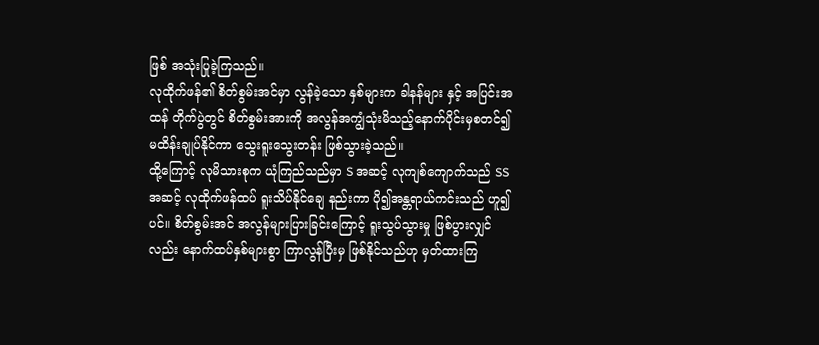ဖြစ် အသုံးပြုခဲ့ကြသည်။
လုထိုက်ဖန်၏ စိတ်စွမ်းအင်မှာ လွန်ခဲ့သော နှစ်များက ခါနန်များ နှင့် အပြင်းအထန် တိုက်ပွဲတွင် စိတ်စွမ်းအားကို အလွန်အကျွံသုံးမိသည့်နောက်ပိုင်းမှစတင်၍ မထိန်းချုပ်နိုင်ကာ သွေးရူးသွေးတန်း ဖြစ်သွားခဲ့သည်။
ထို့ကြောင့် လုမိသားစုက ယုံကြည်သည်မှာ S အဆင့် လုကျစ်ကျောက်သည် SS အဆင့် လုထိုက်ဖန်ထပ် ရူးသိပ်နိုင်ချေ နည်းကာ ပို၍အန္တရာယ်ကင်းသည် ဟူ၍ပင်။ စိတ်စွမ်းအင် အလွန်များပြားခြင်းကြောင့် ရူးသွပ်သွားမှု ဖြစ်ပွားလျှင်လည်း နောက်ထပ်နှစ်များစွာ ကြာလွန်ပြီးမှ ဖြစ်နိုင်သည်ဟု မှတ်ထားကြ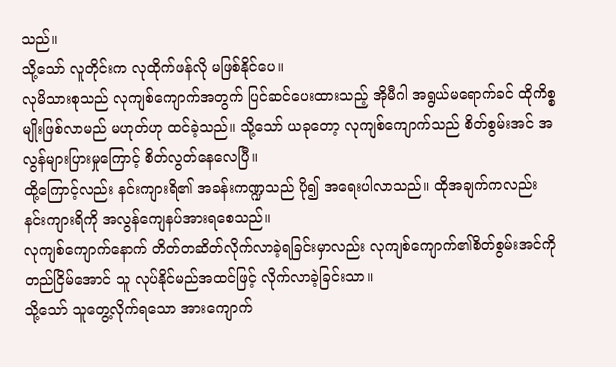သည်။
သို့သော် လူတိုင်းက လုထိုက်ဖန်လို မဖြစ်နိုင်ပေ။
လုမိသားစုသည် လုကျစ်ကျောက်အတွက် ပြင်ဆင်ပေးထားသည့် အိုမီဂါ အရွယ်မရောက်ခင် ထိုကိစ္စမျိုးဖြစ်လာမည် မဟုတ်ဟု ထင်ခဲ့သည်။ သို့သော် ယခုတော့ လုကျစ်ကျောက်သည် စိတ်စွမ်းအင် အလွန်များပြားမှုကြောင့် စိတ်လွတ်နေလေပြီ။
ထို့ကြောင့်လည်း နင်းကျားရိ၏ အခန်းကဏ္ဍသည် ပို၍ အရေးပါလာသည်။ ထိုအချက်ကလည်း နင်းကျားရိကို အလွန်ကျေနပ်အားရစေသည်။
လုကျစ်ကျောက်နောက် တိတ်တဆိတ်လိုက်လာခဲ့ရခြင်းမှာလည်း လုကျစ်ကျောက်၏စိတ်စွမ်းအင်ကို တည်ငြိမ်အောင် သူ လုပ်နိုင်မည်အထင်ဖြင့် လိုက်လာခဲ့ခြင်းသာ။
သို့သော် သူတွေ့လိုက်ရသော အားကျောက်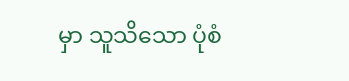မှာ သူသိသော ပုံစံ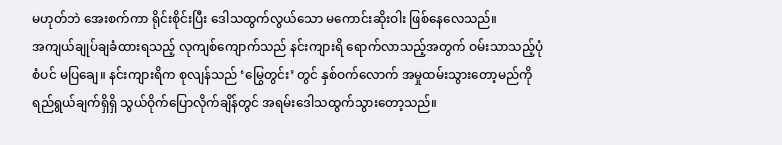မဟုတ်ဘဲ အေးစက်ကာ ရိုင်းစိုင်းပြီး ဒေါသထွက်လွယ်သော မကောင်းဆိုးဝါး ဖြစ်နေလေသည်။
အကျယ်ချုပ်ချခံထားရသည့် လုကျစ်ကျောက်သည် နင်းကျားရိ ရောက်လာသည့်အတွက် ဝမ်းသာသည့်ပုံစံပင် မပြချေ။ နင်းကျားရိက စုလျန်သည် ‘မြွေတွင်း’ တွင် နှစ်ဝက်လောက် အမှုထမ်းသွားတော့မည်ကို ရည်ရွယ်ချက်ရှိရှိ သွယ်ဝိုက်ပြောလိုက်ချိန်တွင် အရမ်းဒေါသထွက်သွားတော့သည်။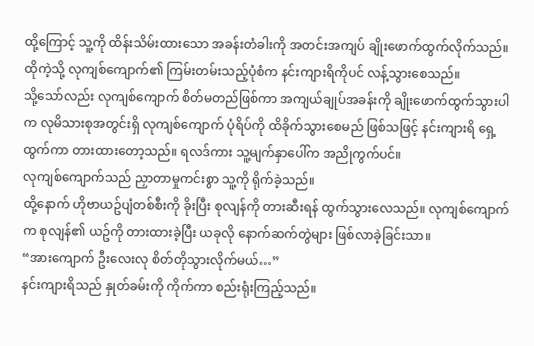ထို့ကြောင့် သူ့ကို ထိန်းသိမ်းထားသော အခန်းတံခါးကို အတင်းအကျပ် ချိုးဖောက်ထွက်လိုက်သည်။ ထိုကဲ့သို့ လုကျစ်ကျောက်၏ ကြမ်းတမ်းသည့်ပုံစံက နင်းကျားရိကိုပင် လန့်သွားစေသည်။
သို့သော်လည်း လုကျစ်ကျောက် စိတ်မတည်ဖြစ်ကာ အကျယ်ချုပ်အခန်းကို ချိုးဖောက်ထွက်သွားပါက လုမိသားစုအတွင်းရှိ လုကျစ်ကျောက် ပုံရိပ်ကို ထိခိုက်သွားစေမည် ဖြစ်သဖြင့် နင်းကျားရိ ရှေ့ထွက်ကာ တားထားတော့သည်။ ရလဒ်ကား သူ့မျက်နှာပေါ်က အညိုကွက်ပင်။
လုကျစ်ကျောက်သည် ညှာတာမှုကင်းစွာ သူ့ကို ရိုက်ခဲ့သည်။
ထို့နောက် ဟိုဗာယဥ်ပျံတစ်စီးကို ခိုးပြီး စုလျန်ကို တားဆီးရန် ထွက်သွားလေသည်။ လုကျစ်ကျောက်က စုလျန်၏ ယဥ်ကို တားထားခဲ့ပြီး ယခုလို နောက်ဆက်တွဲများ ဖြစ်လာခဲ့ခြင်းသာ။
“အားကျောက် ဦးလေးလု စိတ်တိုသွားလိုက်မယ်…”
နင်းကျားရိသည် နှုတ်ခမ်းကို ကိုက်ကာ စည်းရုံးကြည့်သည်။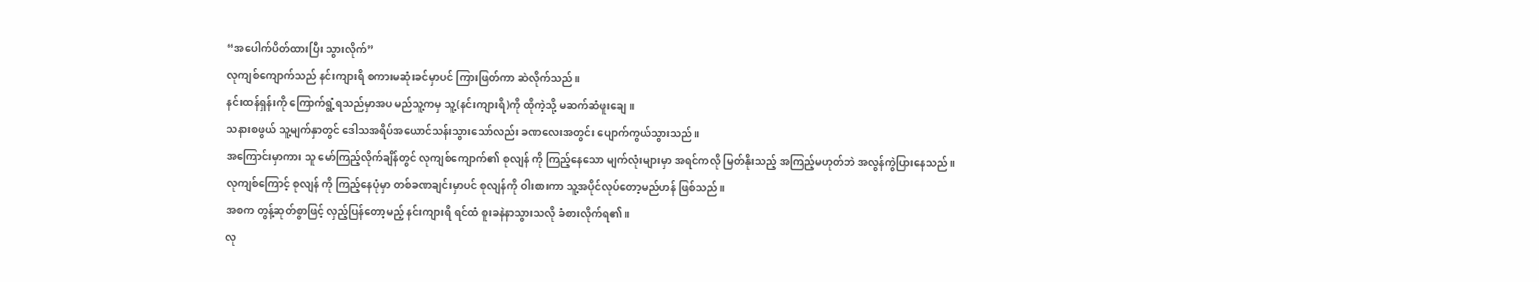“အပေါက်ပိတ်ထားပြီး သွားလိုက်”
လုကျစ်ကျောက်သည် နင်းကျားရိ စကားမဆုံးခင်မှာပင် ကြားဖြတ်ကာ ဆဲလိုက်သည်။
နင်းထန်ရှန်းကို ကြောက်ရွံ့ရသည်မှာအပ မည်သူ့ကမှ သူ့(နင်းကျားရိ)ကို ထိုကဲ့သို့ မဆက်ဆံဖူးချေ။
သနားစဖွယ် သူ့မျက်နှာတွင် ဒေါသအရိပ်အယောင်သန်းသွားသော်လည်း ခဏလေးအတွင်း ပျောက်ကွယ်သွားသည်။
အကြောင်းမှာကား သူ မော်ကြည့်လိုက်ချိန်တွင် လုကျစ်ကျောက်၏ စုလျန် ကို ကြည့်နေသော မျက်လုံးများမှာ အရင်ကလို မြတ်နိုးသည့် အကြည့်မဟုတ်ဘဲ အလွန်ကွဲပြားနေသည်။
လုကျစ်ကြောင့် စုလျန် ကို ကြည့်နေပုံမှာ တစ်ခဏချင်းမှာပင် စုလျန်ကို ဝါးစားကာ သူ့အပိုင်လုပ်တော့မည်ဟန် ဖြစ်သည်။
အစက တွန့်ဆုတ်စွာဖြင့် လှည့်ပြန်တော့မည့် နင်းကျားရိ ရင်ထံ စူးခနဲနာသွားသလို ခံစားလိုက်ရ၏။
လု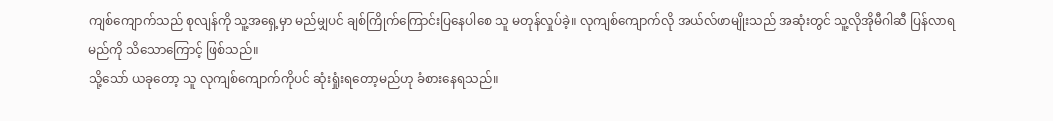ကျစ်ကျောက်သည် စုလျန်ကို သူ့အရှေ့မှာ မည်မျှပင် ချစ်ကြိုက်ကြောင်းပြနေပါစေ သူ မတုန်လှုပ်ခဲ့။ လုကျစ်ကျောက်လို အယ်လ်ဖာမျိုးသည် အဆုံးတွင် သူ့လိုအိုမီဂါဆီ ပြန်လာရမည်ကို သိသောကြောင့် ဖြစ်သည်။
သို့သော် ယခုတော့ သူ လုကျစ်ကျောက်ကိုပင် ဆုံးရှုံးရတော့မည်ဟု ခံစားနေရသည်။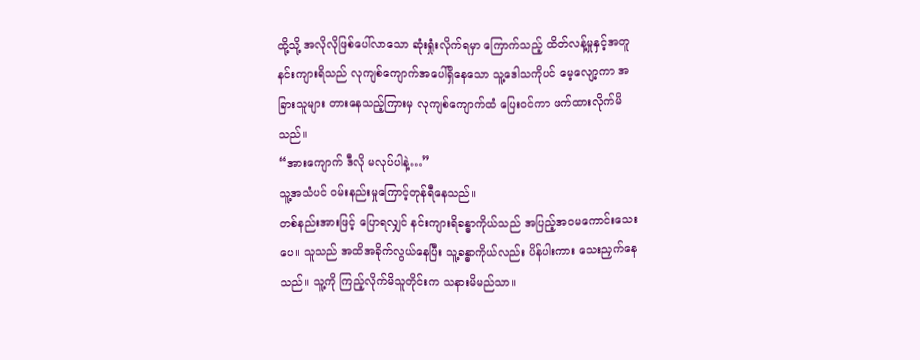ထို့သို့ အလိုလိုဖြစ်ပေါ်လာသော ဆုံးရှုံးလိုက်ရမှာ ကြောက်သည့် ထိတ်လန့်မှုနှင့်အတူ နင်းကျားရိသည် လုကျစ်ကျောက်အပေါ်ရှိနေသော သူ့ဒေါသကိုပင် မေ့လျော့ကာ အခြားသူများ တားနေသည့်ကြားမှ လုကျစ်ကျောက်ထံ ပြေးဝင်ကာ ဖက်ထားလိုက်မိသည်။
“အားကျောက် ဒီလို မလုပ်ပါနဲ့…”
သူ့အသံပင် ဝမ်းနည်းမှုကြောင့်တုန်ရီနေသည်။
တစ်နည်းအားဖြင့် ပြောရလျှင် နင်းကျားရိခန္ဓာကိုယ်သည် အပြည့်အဝမကောင်းသေးပေ။ သူသည် အထိအခိုက်လွယ်နေပြီး သူ့ခန္ဓာကိုယ်လည်း ပိန်ပါးကား သေးညှက်နေသည်။ သူ့ကို ကြည့်လိုက်မိသူတိုင်းက သနားမိမည်သာ။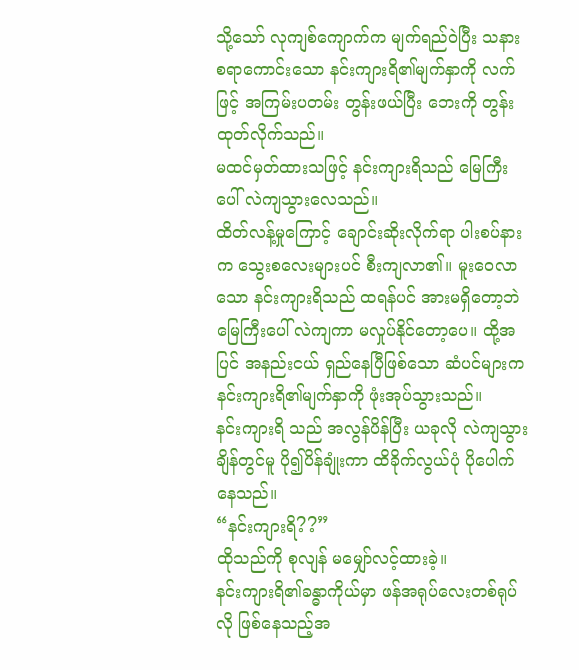သို့သော် လုကျစ်ကျောက်က မျက်ရည်ဝဲပြီး သနားစရာကောင်းသော နင်းကျားရိ၏မျက်နှာကို လက်ဖြင့် အကြမ်းပတမ်း တွန်းဖယ်ပြီး ဘေးကို တွန်းထုတ်လိုက်သည်။
မထင်မှတ်ထားသဖြင့် နင်းကျားရိသည် မြေကြီးပေါ် လဲကျသွားလေသည်။
ထိတ်လန့်မှုကြောင့် ချောင်းဆိုးလိုက်ရာ ပါးစပ်နားက သွေးစလေးများပင် စီးကျလာ၏။ မူးဝေလာသော နင်းကျားရိသည် ထရန်ပင် အားမရှိတော့ဘဲ မြေကြီးပေါ် လဲကျကာ မလှုပ်နိုင်တော့ပေ။ ထို့အပြင် အနည်းငယ် ရှည်နေပြီဖြစ်သော ဆံပင်များက နင်းကျားရိ၏မျက်နှာကို ဖုံးအုပ်သွားသည်။
နင်းကျားရိ သည် အလွန်ပိန်ပြီး ယခုလို လဲကျသွားချိန်တွင်မူ ပို၍ပိန်ချုံးကာ ထိခိုက်လွယ်ပုံ ပိုပေါက်နေသည်။
“နင်းကျားရိ??”
ထိုသည်ကို စုလျန် မမျှော်လင့်ထားခဲ့။
နင်းကျားရိ၏ခန္ဓာကိုယ်မှာ ဖန်အရုပ်လေးတစ်ရုပ်လို ဖြစ်နေသည့်အ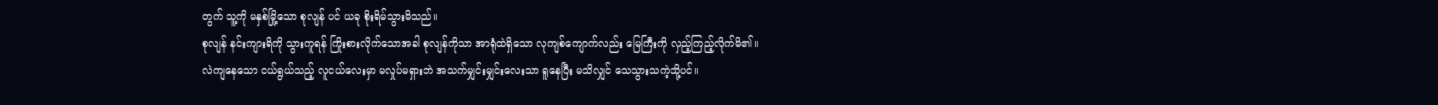တွက် သူ့ကို မနှစ်မြို့သော စုလျန် ပင် ယခု စိုးရိမ်သွားမိသည်။
စုလျန် နင်းကျားရိကို သွားကူရန် ကြိုးစားလိုက်သောအခါ စုလျန်ကိုသာ အာရုံထဲရှိသော လုကျစ်ကျောက်လည်း မြေကြီးကို လှည့်ကြည့်လိုက်မိ၏။
လဲကျနေသော ငယ်ရွယ်သည့် လူငယ်လေးမှာ မလှုပ်မရှားဘဲ အသက်မျှင်းမျှင်းလေးသာ ရူနေပြီး မသိလျှင် သေသွားသကဲ့သို့ပင်။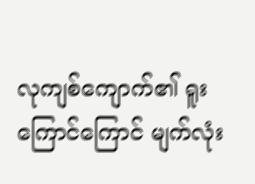လုကျစ်ကျောက်၏ ရူးကြောင်ကြောင် မျက်လုံး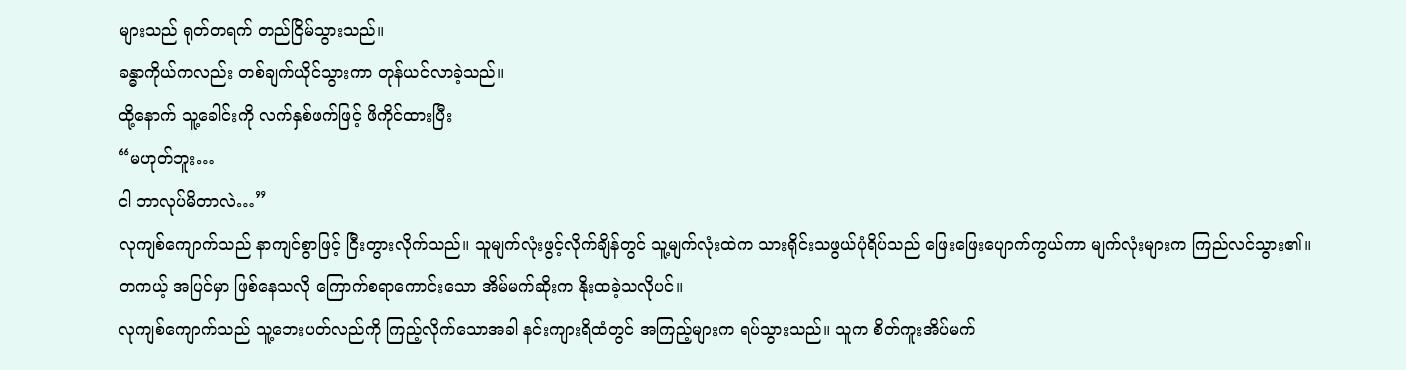များသည် ရုတ်တရက် တည်ငြိမ်သွားသည်။
ခန္ဓာကိုယ်ကလည်း တစ်ချက်ယိုင်သွားကာ တုန်ယင်လာခဲ့သည်။
ထို့နောက် သူ့ခေါင်းကို လက်နှစ်ဖက်ဖြင့် ဖိကိုင်ထားပြီး
“မဟုတ်ဘူး…
ငါ ဘာလုပ်မိတာလဲ…”
လုကျစ်ကျောက်သည် နာကျင်စွာဖြင့် ငြီးတွားလိုက်သည်။ သူမျက်လုံးဖွင့်လိုက်ချိန်တွင် သူ့မျက်လုံးထဲက သားရိုင်းသဖွယ်ပုံရိပ်သည် ဖြေးဖြေးပျောက်ကွယ်ကာ မျက်လုံးများက ကြည်လင်သွား၏။
တကယ့် အပြင်မှာ ဖြစ်နေသလို ကြောက်စရာကောင်းသော အိမ်မက်ဆိုးက နိုးထခဲ့သလိုပင်။
လုကျစ်ကျောက်သည် သူ့ဘေးပတ်လည်ကို ကြည့်လိုက်သောအခါ နင်းကျားရိထံတွင် အကြည့်များက ရပ်သွားသည်။ သူက စိတ်ကူးအိပ်မက်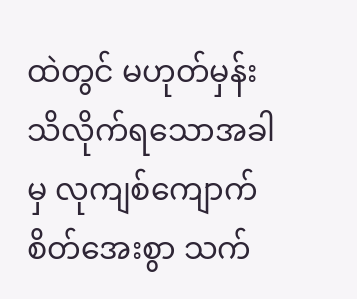ထဲတွင် မဟုတ်မှန်း သိလိုက်ရသောအခါမှ လုကျစ်ကျောက် စိတ်အေးစွာ သက်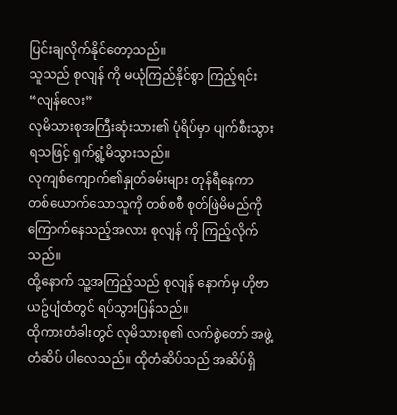ပြင်းချလိုက်နိုင်တော့သည်။
သူသည် စုလျန် ကို မယုံကြည်နိုင်စွာ ကြည့်ရင်း
“လျန်လေး”
လုမိသားစုအကြီးဆုံးသား၏ ပုံရိပ်မှာ ပျက်စီးသွားရသဖြင့် ရှက်ရွံ့မိသွားသည်။
လုကျစ်ကျောက်၏နှုတ်ခမ်းများ တုန်ရီနေကာ တစ်ယောက်သောသူကို တစ်စစီ စုတ်ဖြဲမိမည်ကို ကြောက်နေသည့်အလား စုလျန် ကို ကြည့်လိုက်သည်။
ထို့နောက် သူ့အကြည့်သည် စုလျန် နောက်မှ ဟိုဗာယဥ်ပျံထံတွင် ရပ်သွားပြန်သည်။
ထိုကားတံခါးတွင် လုမိသားစု၏ လက်စွဲတော် အဖွဲ့တံဆိပ် ပါလေသည်။ ထိုတံဆိပ်သည် အဆိပ်ရှိ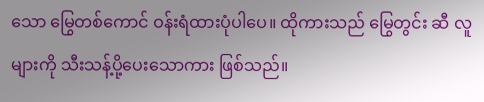သော မြွေတစ်ကောင် ဝန်းရံထားပုံပါပေ။ ထိုကားသည် မြွေတွင်း ဆီ လူများကို သီးသန့်ပို့ပေးသောကား ဖြစ်သည်။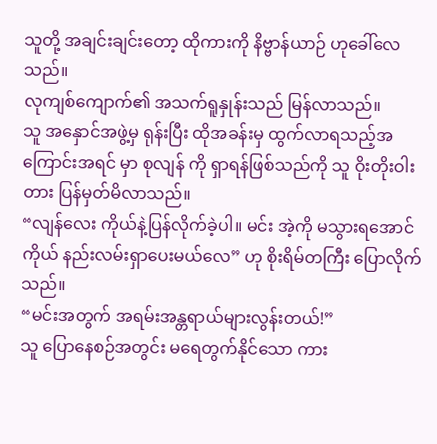သူတို့ အချင်းချင်းတော့ ထိုကားကို နိဗ္ဗာန်ယာဉ် ဟုခေါ်လေသည်။
လုကျစ်ကျောက်၏ အသက်ရူနှုန်းသည် မြန်လာသည်။
သူ အနှောင်အဖွဲ့မှ ရုန်းပြီး ထိုအခန်းမှ ထွက်လာရသည့်အကြောင်းအရင် မှာ စုလျန် ကို ရှာရန်ဖြစ်သည်ကို သူ ဝိုးတိုးဝါးတား ပြန်မှတ်မိလာသည်။
“လျန်လေး ကိုယ်နဲ့ပြန်လိုက်ခဲ့ပါ။ မင်း အဲ့ကို မသွားရအောင် ကိုယ် နည်းလမ်းရှာပေးမယ်လေ” ဟု စိုးရိမ်တကြီး ပြောလိုက်သည်။
“မင်းအတွက် အရမ်းအန္တရာယ်များလွန်းတယ်!”
သူ ပြောနေစဉ်အတွင်း မရေတွက်နိုင်သော ကား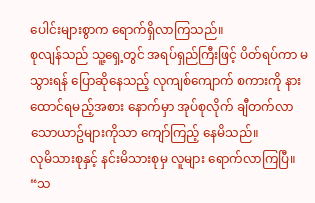ပေါင်းများစွာက ရောက်ရှိလာကြသည်။
စုလျန်သည် သူ့ရှေ့တွင် အရပ်ရှည်ကြီးဖြင့် ပိတ်ရပ်ကာ မသွားရန် ပြောဆိုနေသည့် လုကျစ်ကျောက် စကားကို နားထောင်ရမည့်အစား နောက်မှာ အုပ်စုလိုက် ချီတက်လာသောယာဥ်များကိုသာ ကျော်ကြည့် နေမိသည်။
လုမိသားစုနှင့် နင်းမိသားစုမှ လူများ ရောက်လာကြပြီ။
“သ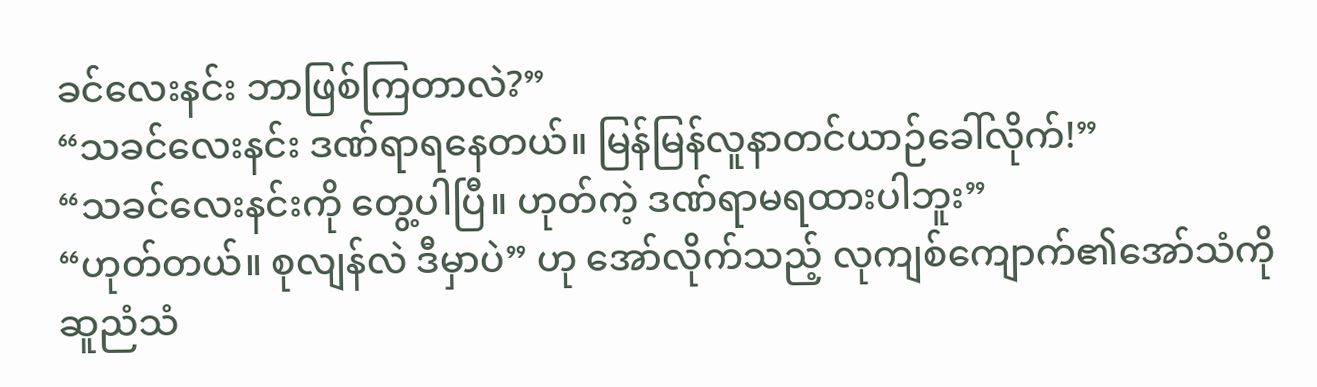ခင်လေးနင်း ဘာဖြစ်ကြတာလဲ?”
“သခင်လေးနင်း ဒဏ်ရာရနေတယ်။ မြန်မြန်လူနာတင်ယာဉ်ခေါ်လိုက်!”
“သခင်လေးနင်းကို တွေ့ပါပြီ။ ဟုတ်ကဲ့ ဒဏ်ရာမရထားပါဘူး”
“ဟုတ်တယ်။ စုလျန်လဲ ဒီမှာပဲ” ဟု အော်လိုက်သည့် လုကျစ်ကျောက်၏အော်သံကို ဆူညံသံ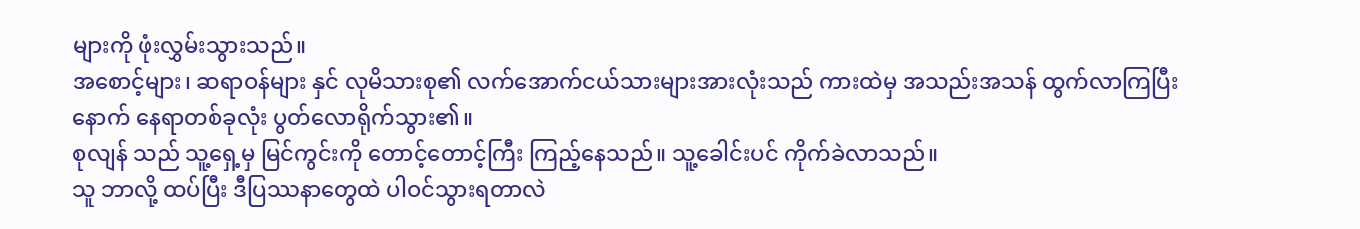များကို ဖုံးလွှမ်းသွားသည်။
အစောင့်များ၊ ဆရာဝန်များ နှင် လုမိသားစု၏ လက်အောက်ငယ်သားများအားလုံးသည် ကားထဲမှ အသည်းအသန် ထွက်လာကြပြီးနောက် နေရာတစ်ခုလုံး ပွတ်လောရိုက်သွား၏။
စုလျန် သည် သူ့ရှေ့မှ မြင်ကွင်းကို တောင့်တောင့်ကြီး ကြည့်နေသည်။ သူ့ခေါင်းပင် ကိုက်ခဲလာသည်။
သူ ဘာလို့ ထပ်ပြီး ဒီပြဿနာတွေထဲ ပါဝင်သွားရတာလဲ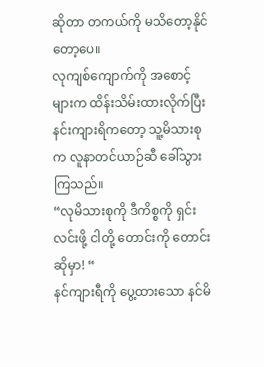ဆိုတာ တကယ်ကို မသိတော့နိုင်တော့ပေ။
လုကျစ်ကျောက်ကို အစောင့်များက ထိန်းသိမ်းထားလိုက်ပြီး နင်းကျားရိကတော့ သူ့မိသားစုက လူနာတင်ယာဉ်ဆီ ခေါ်သွားကြသည်။
“လုမိသားစုကို ဒီကိစ္စကို ရှင်းလင်းဖို့ ငါတို့ တောင်းကို တောင်းဆိုမှာ! “
နင်ကျားရီကို ပွေ့ထားသော နင်မိ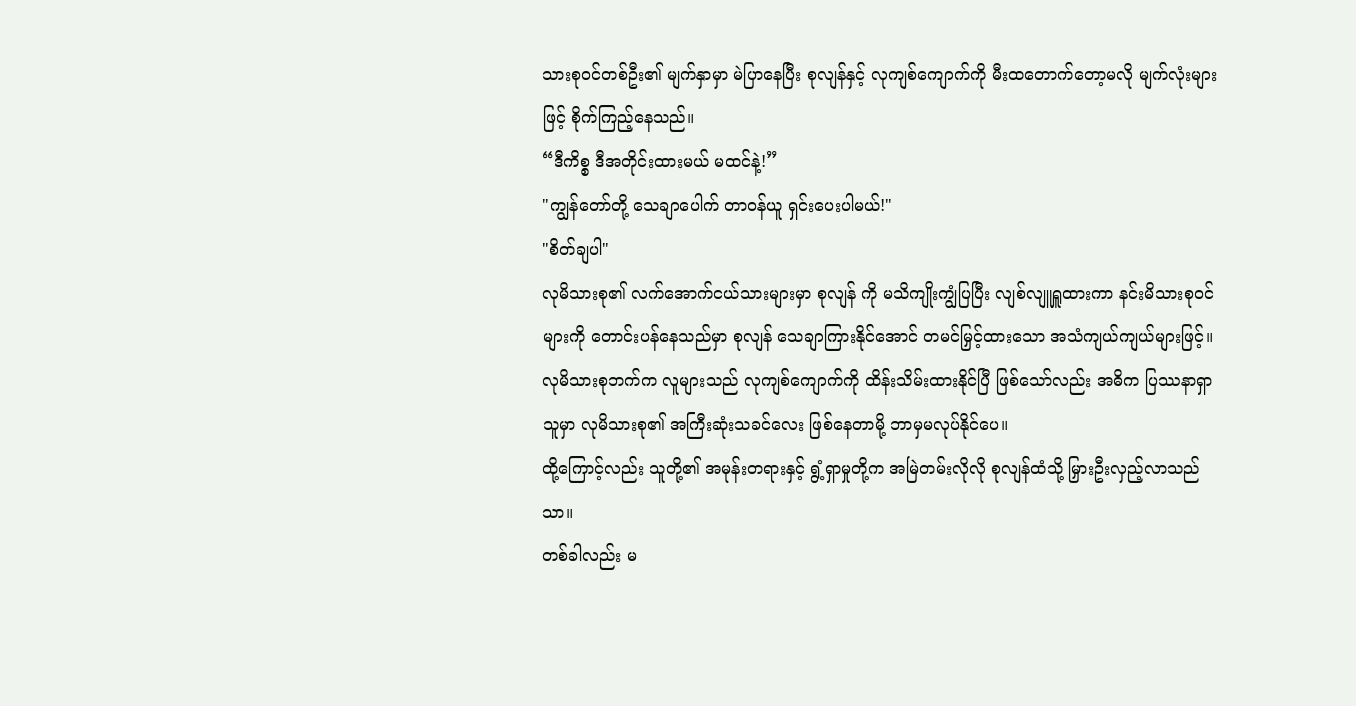သားစုဝင်တစ်ဦး၏ မျက်နှာမှာ မဲပြာနေပြီး စုလျန်နှင့် လုကျစ်ကျောက်ကို မီးထတောက်တော့မလို မျက်လုံးများဖြင့် စိုက်ကြည့်နေသည်။
“ဒီကိစ္စ ဒီအတိုင်းထားမယ် မထင်နဲ့!”
"ကျွန်တော်တို့ သေချာပေါက် တာဝန်ယူ ရှင်းပေးပါမယ်!"
"စိတ်ချပါ"
လုမိသားစု၏ လက်အောက်ငယ်သားများမှာ စုလျန် ကို မသိကျိုးကျွံပြပြီး လျစ်လျူရှူထားကာ နင်းမိသားစုဝင်များကို တောင်းပန်နေသည်မှာ စုလျန် သေချာကြားနိုင်အောင် တမင်မြှင့်ထားသော အသံကျယ်ကျယ်များဖြင့်။
လုမိသားစုဘက်က လူများသည် လုကျစ်ကျောက်ကို ထိန်းသိမ်းထားနိုင်ပြီ ဖြစ်သော်လည်း အဓိက ပြဿနာရှာသူမှာ လုမိသားစု၏ အကြီးဆုံးသခင်လေး ဖြစ်နေတာမို့ ဘာမှမလုပ်နိုင်ပေ။
ထို့ကြောင့်လည်း သူတို့၏ အမုန်းတရားနှင့် ရွံ့ရှာမှုတို့က အမြဲတမ်းလိုလို စုလျန်ထံသို့ မြှားဦးလှည့်လာသည်သာ။
တစ်ခါလည်း မ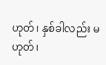ဟုတ်၊ နှစ်ခါလည်း မဟုတ်၊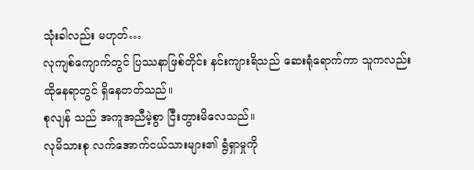သုံးခါလည်း မဟုတ်…
လုကျစ်ကျောက်တွင် ပြဿနာဖြစ်တိုင်း နင်းကျားရိသည် ဆေးရုံရောက်ကာ သူကလည်း ထိုနေရာတွင် ရှိနေတတ်သည်။
စုလျန် သည် အကူအညီမဲ့စွာ ငြီးတွားမိလေသည်။
လုမိသားစု လက်အောက်ငယ်သားများ၏ ရွံရှာမှုကို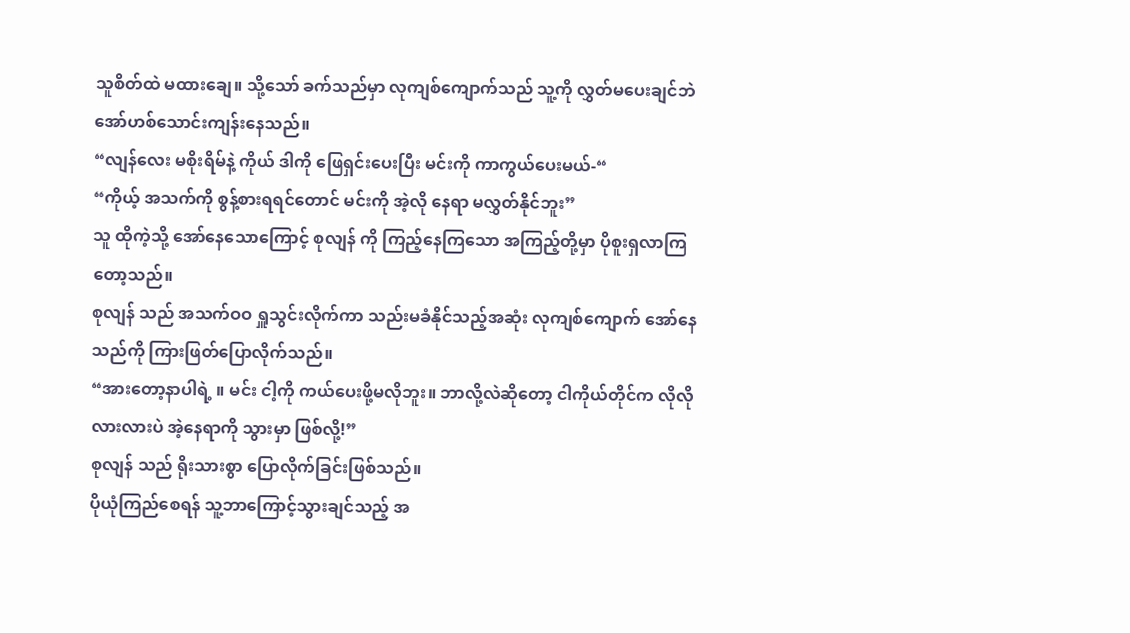သူစိတ်ထဲ မထားချေ။ သို့သော် ခက်သည်မှာ လုကျစ်ကျောက်သည် သူ့ကို လွှတ်မပေးချင်ဘဲ အော်ဟစ်သောင်းကျန်းနေသည်။
“လျန်လေး မစိုးရိမ်နဲ့ ကိုယ် ဒါကို ဖြေရှင်းပေးပြီး မင်းကို ကာကွယ်ပေးမယ်-“
“ကိုယ့် အသက်ကို စွန့်စားရရင်တောင် မင်းကို အဲ့လို နေရာ မလွှတ်နိုင်ဘူး”
သူ ထိုကဲ့သို့ အော်နေသောကြောင့် စုလျန် ကို ကြည့်နေကြသော အကြည့်တို့မှာ ပိုစူးရှလာကြတော့သည်။
စုလျန် သည် အသက်ဝဝ ရှူသွင်းလိုက်ကာ သည်းမခံနိုင်သည့်အဆုံး လုကျစ်ကျောက် အော်နေသည်ကို ကြားဖြတ်ပြောလိုက်သည်။
“အားတော့နာပါရဲ့ ။ မင်း ငါ့ကို ကယ်ပေးဖို့မလိုဘူး။ ဘာလို့လဲဆိုတော့ ငါကိုယ်တိုင်က လိုလိုလားလားပဲ အဲ့နေရာကို သွားမှာ ဖြစ်လို့!”
စုလျန် သည် ရိုးသားစွာ ပြောလိုက်ခြင်းဖြစ်သည်။
ပိုယုံကြည်စေရန် သူ့ဘာကြောင့်သွားချင်သည့် အ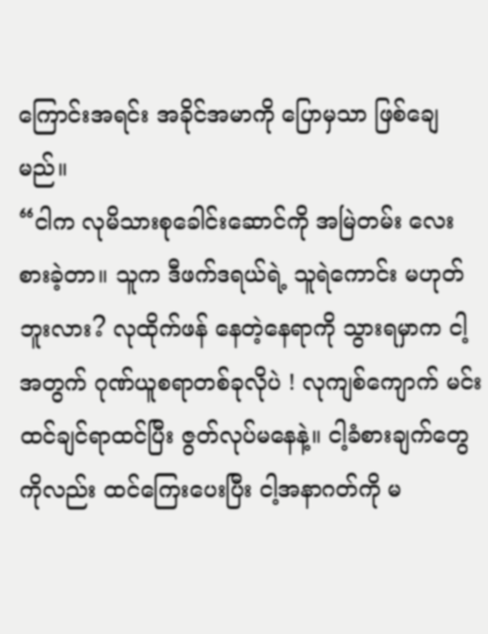ကြောင်းအရင်း အခိုင်အမာကို ပြောမှသာ ဖြစ်ချေမည်။
“ငါက လုမိသားစုခေါင်းဆောင်ကို အမြဲတမ်း လေးစားခဲ့တာ။ သူက ဒီဖက်ဒရယ်ရဲ့ သူရဲကောင်း မဟုတ်ဘူးလား? လုထိုက်ဖန် နေတဲ့နေရာကို သွားရမှာက ငါ့အတွက် ဂုဏ်ယူစရာတစ်ခုလိုပဲ ! လုကျစ်ကျောက် မင်းထင်ချင်ရာထင်ပြီး ဇွတ်လုပ်မနေနဲ့။ ငါ့ခံစားချက်တွေကိုလည်း ထင်ကြေးပေးပြီး ငါ့အနာဂတ်ကို မ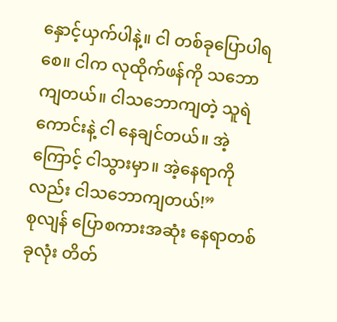နှောင့်ယှက်ပါနဲ့။ ငါ တစ်ခုပြောပါရစေ။ ငါက လုထိုက်ဖန်ကို သဘောကျတယ်။ ငါသဘောကျတဲ့ သူရဲကောင်းနဲ့ ငါ နေချင်တယ်။ အဲ့ကြောင့် ငါသွားမှာ။ အဲ့နေရာကိုလည်း ငါသဘောကျတယ်!”
စုလျန် ပြောစကားအဆုံး နေရာတစ်ခုလုံး တိတ်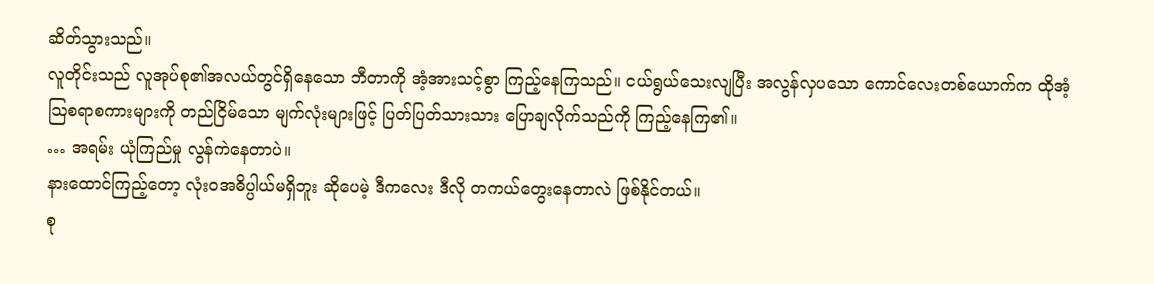ဆိတ်သွားသည်။
လူတိုင်းသည် လူအုပ်စု၏အလယ်တွင်ရှိနေသော ဘီတာကို အံ့အားသင့်စွာ ကြည့်နေကြသည်။ ငယ်ရွယ်သေးလျပြီး အလွန်လှပသော ကောင်လေးတစ်ယောက်က ထိုအံ့သြစရာစကားများကို တည်ငြိမ်သော မျက်လုံးများဖြင့် ပြတ်ပြတ်သားသား ပြောချလိုက်သည်ကို ကြည့်နေကြ၏။
… အရမ်း ယုံကြည်မှု လွန်ကဲနေတာပဲ။
နားထောင်ကြည့်တော့ လုံးဝအဓိပ္ပါယ်မရှိဘူး ဆိုပေမဲ့ ဒီကလေး ဒီလို တကယ်တွေးနေတာလဲ ဖြစ်နိုင်တယ်။
စု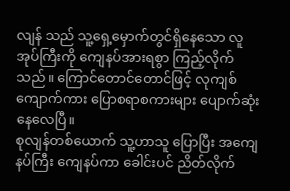လျန် သည် သူ့ရှေ့မှောက်တွင်ရှိနေသော လူအုပ်ကြီးကို ကျေနပ်အားရစွာ ကြည့်လိုက်သည်။ ကြောင်တောင်တောင်ဖြင့် လုကျစ်ကျောက်ကား ပြောစရာစကားများ ပျောက်ဆုံးနေလေပြီ။
စုလျန်တစ်ယောက် သူ့ဟာသူ ပြောပြီး အကျေနပ်ကြီး ကျေနပ်ကာ ခေါင်းပင် ညိတ်လိုက်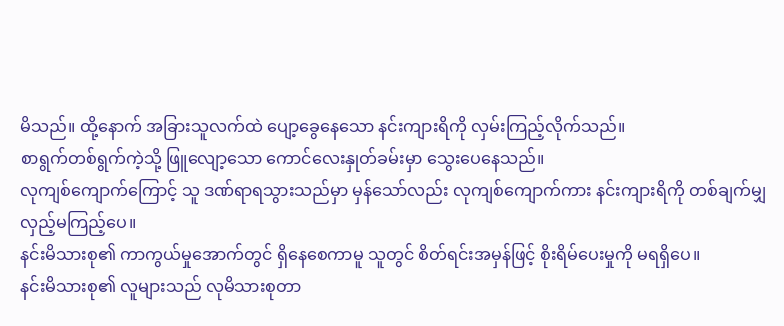မိသည်။ ထို့နောက် အခြားသူလက်ထဲ ပျော့ခွေနေသော နင်းကျားရိကို လှမ်းကြည့်လိုက်သည်။
စာရွက်တစ်ရွက်ကဲ့သို့ ဖြူလျော့သော ကောင်လေးနှုတ်ခမ်းမှာ သွေးပေနေသည်။
လုကျစ်ကျောက်ကြောင့် သူ ဒဏ်ရာရသွားသည်မှာ မှန်သော်လည်း လုကျစ်ကျောက်ကား နင်းကျားရိကို တစ်ချက်မျှ လှည့်မကြည့်ပေ။
နင်းမိသားစု၏ ကာကွယ်မှုအောက်တွင် ရှိနေစေကာမူ သူတွင် စိတ်ရင်းအမှန်ဖြင့် စိုးရိမ်ပေးမှုကို မရရှိပေ။
နင်းမိသားစု၏ လူများသည် လုမိသားစုတာ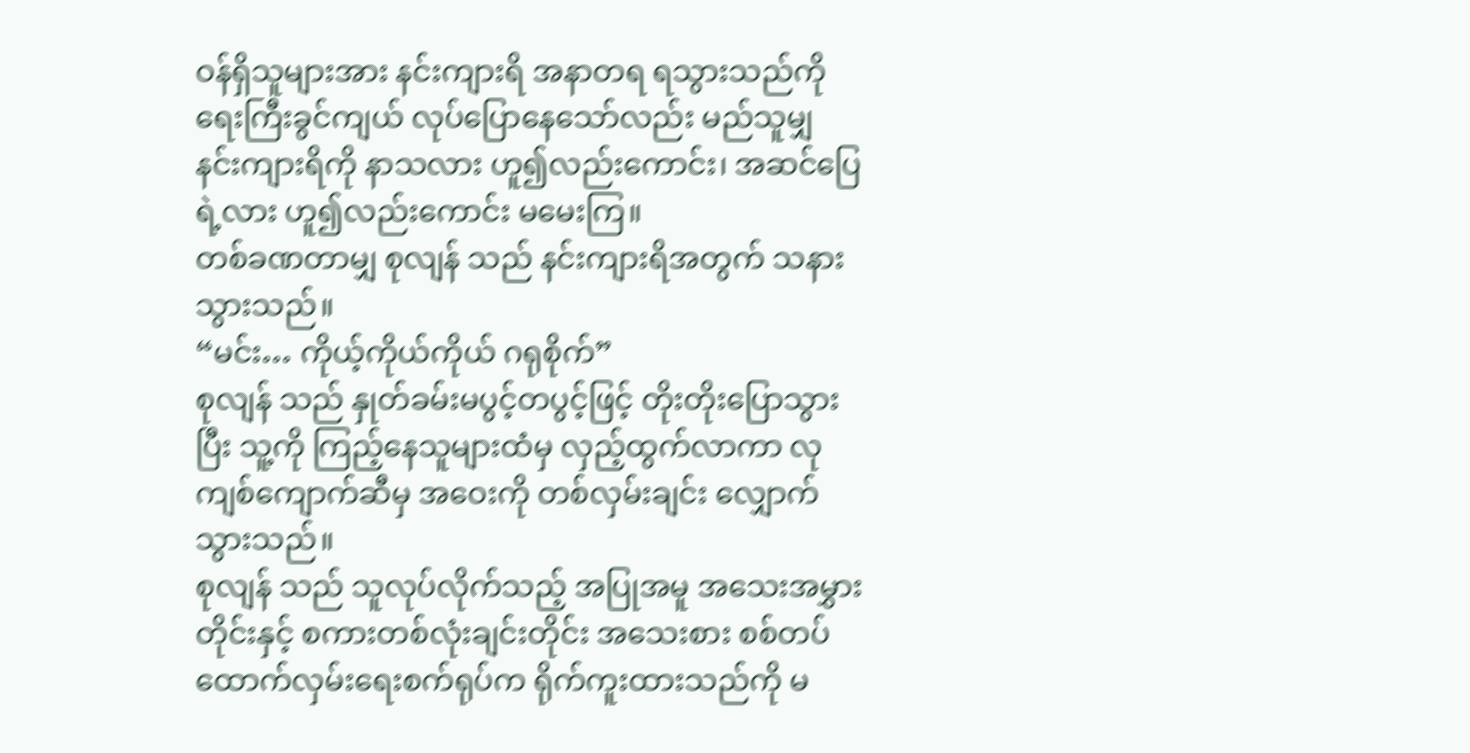ဝန်ရှိသူများအား နင်းကျားရိ အနာတရ ရသွားသည်ကို ရေးကြီးခွင်ကျယ် လုပ်ပြောနေသော်လည်း မည်သူမျှ နင်းကျားရိကို နာသလား ဟူ၍လည်းကောင်း၊ အဆင်ပြေရဲ့လား ဟူ၍လည်းကောင်း မမေးကြ။
တစ်ခဏတာမျှ စုလျန် သည် နင်းကျားရိအတွက် သနားသွားသည်။
“မင်း… ကိုယ့်ကိုယ်ကိုယ် ဂရုစိုက်”
စုလျန် သည် နှုတ်ခမ်းမပွင့်တပွင့်ဖြင့် တိုးတိုးပြောသွားပြီး သူ့ကို ကြည့်နေသူများထံမှ လှည့်ထွက်လာကာ လုကျစ်ကျောက်ဆီမှ အဝေးကို တစ်လှမ်းချင်း လျှောက်သွားသည်။
စုလျန် သည် သူလုပ်လိုက်သည့် အပြုအမူ အသေးအမွှားတိုင်းနှင့် စကားတစ်လုံးချင်းတိုင်း အသေးစား စစ်တပ်ထောက်လှမ်းရေးစက်ရုပ်က ရိုက်ကူးထားသည်ကို မ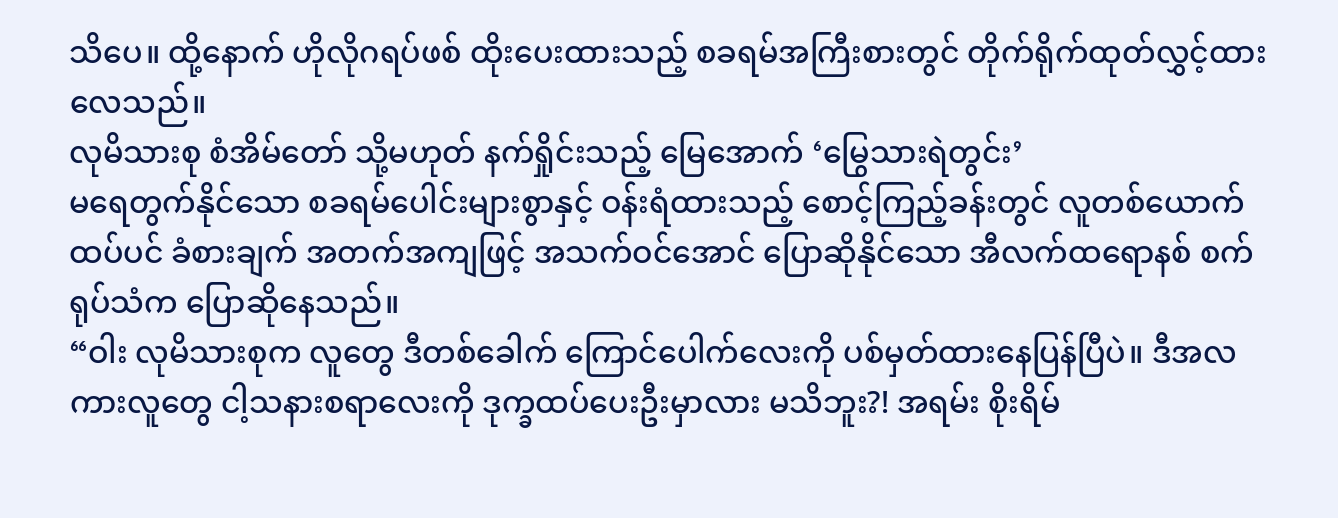သိပေ။ ထို့နောက် ဟိုလိုဂရပ်ဖစ် ထိုးပေးထားသည့် စခရမ်အကြီးစားတွင် တိုက်ရိုက်ထုတ်လွှင့်ထားလေသည်။
လုမိသားစု စံအိမ်တော် သို့မဟုတ် နက်ရှိုင်းသည့် မြေအောက် ‘မြွေသားရဲတွင်း’
မရေတွက်နိုင်သော စခရမ်ပေါင်းများစွာနှင့် ဝန်းရံထားသည့် စောင့်ကြည့်ခန်းတွင် လူတစ်ယောက်ထပ်ပင် ခံစားချက် အတက်အကျဖြင့် အသက်ဝင်အောင် ပြောဆိုနိုင်သော အီလက်ထရောနစ် စက်ရုပ်သံက ပြောဆိုနေသည်။
“ဝါး လုမိသားစုက လူတွေ ဒီတစ်ခေါက် ကြောင်ပေါက်လေးကို ပစ်မှတ်ထားနေပြန်ပြီပဲ။ ဒီအလကားလူတွေ ငါ့သနားစရာလေးကို ဒုက္ခထပ်ပေးဦးမှာလား မသိဘူး?! အရမ်း စိုးရိမ်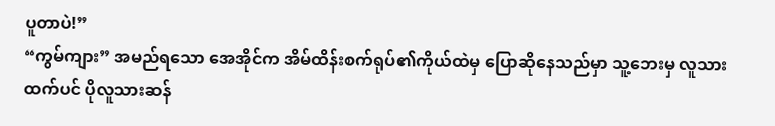ပူတာပဲ!”
“ကွမ်ကျား” အမည်ရသော အေအိုင်က အိမ်ထိန်းစက်ရုပ်၏ကိုယ်ထဲမှ ပြောဆိုနေသည်မှာ သူ့ဘေးမှ လူသားထက်ပင် ပိုလူသားဆန်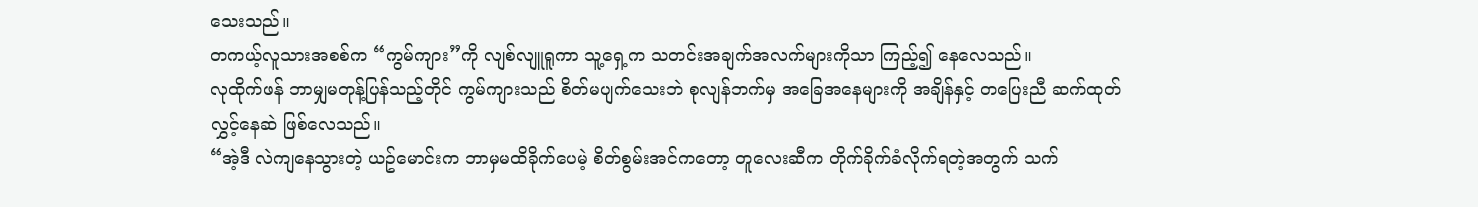သေးသည်။
တကယ့်လူသားအစစ်က “ကွမ်ကျား”ကို လျစ်လျူရူကာ သူ့ရှေ့က သတင်းအချက်အလက်များကိုသာ ကြည့်၍ နေလေသည်။
လုထိုက်ဖန် ဘာမျှမတုန့်ပြန်သည့်တိုင် ကွမ်ကျားသည် စိတ်မပျက်သေးဘဲ စုလျန်ဘက်မှ အခြေအနေများကို အချိန်နှင့် တပြေးညီ ဆက်ထုတ်လွှင့်နေဆဲ ဖြစ်လေသည်။
“အဲ့ဒီ လဲကျနေသွားတဲ့ ယဥ်မောင်းက ဘာမှမထိခိုက်ပေမဲ့ စိတ်စွမ်းအင်ကတော့ တူလေးဆီက တိုက်ခိုက်ခံလိုက်ရတဲ့အတွက် သက်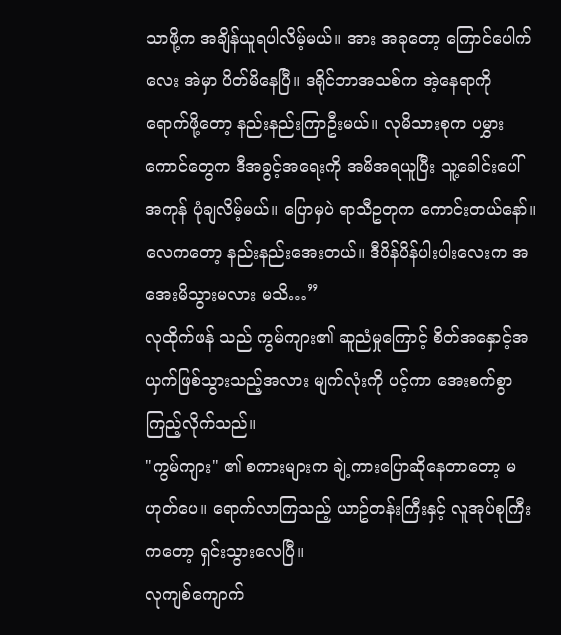သာဖို့က အချိန်ယူရပါလိမ့်မယ်။ အား အခုတော့ ကြောင်ပေါက်လေး အဲမှာ ပိတ်မိနေပြီ။ ဒရိုင်ဘာအသစ်က အဲ့နေရာကို ရောက်ဖို့တော့ နည်းနည်းကြာဦးမယ်။ လုမိသားစုက ပမွှားကောင်တွေက ဒီအခွင့်အရေးကို အမိအရယူပြီး သူ့ခေါင်းပေါ်အကုန် ပုံချလိမ့်မယ်။ ပြောမှပဲ ရာသီဥတုက ကောင်းတယ်နော်။ လေကတော့ နည်းနည်းအေးတယ်။ ဒီပိန်ပိန်ပါးပါးလေးက အအေးမိသွားမလား မသိ…”
လုထိုက်ဖန် သည် ကွမ်ကျား၏ ဆူညံမှုကြောင့် စိတ်အနှောင့်အယှက်ဖြစ်သွားသည့်အလား မျက်လုံးကို ပင့်ကာ အေးစက်စွာ ကြည့်လိုက်သည်။
"ကွမ်ကျား" ၏ စကားများက ချဲ့ကားပြောဆိုနေတာတော့ မဟုတ်ပေ။ ရောက်လာကြသည့် ယာဥ်တန်းကြီးနှင့် လူအုပ်စုကြီးကတော့ ရှင်းသွားလေပြီ။
လုကျစ်ကျောက်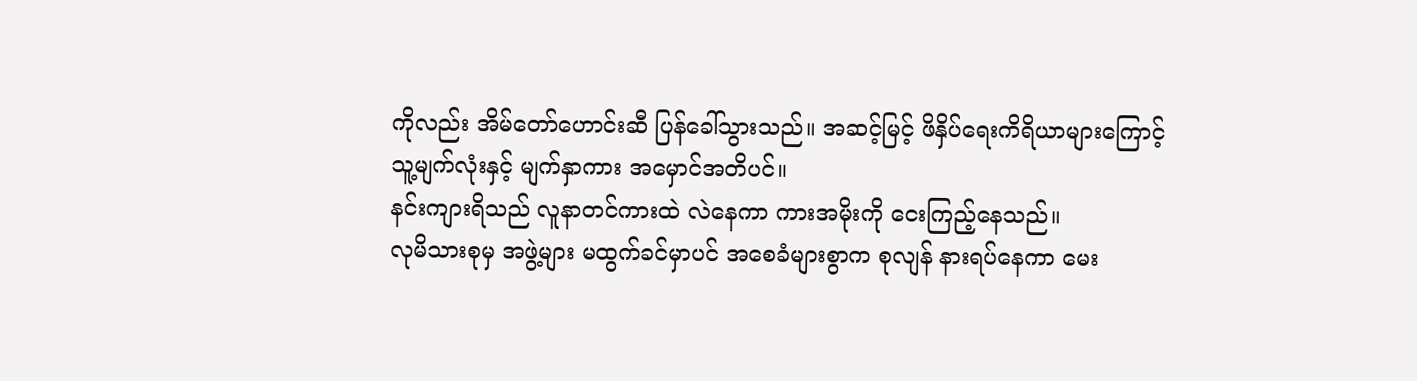ကိုလည်း အိမ်တော်ဟောင်းဆီ ပြန်ခေါ်သွားသည်။ အဆင့်မြင့် ဖိနှိပ်ရေးကိရိယာများကြောင့် သူ့မျက်လုံးနှင့် မျက်နှာကား အမှောင်အတိပင်။
နင်းကျားရိသည် လူနာတင်ကားထဲ လဲနေကာ ကားအမိုးကို ငေးကြည့်နေသည်။
လုမိသားစုမှ အဖွဲ့များ မထွက်ခင်မှာပင် အစေခံများစွာက စုလျန် နားရပ်နေကာ မေး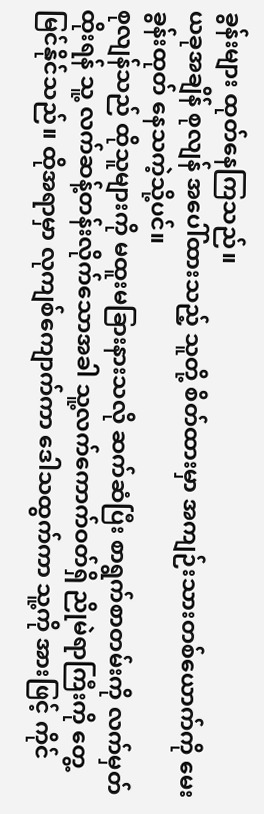ခွန်းများ ထုတ်နေကြသည်။
ယခုအချိန် စုလျန် အပေါ်ထားသည့် သူတို့ စိတ်ထားမှာ အကျဉ်းသားတစ်ယောက်ကို မေးခွန်းထုတ် နေသကဲ့သို့ပင်။
စုလျန်သည် ထိုသူများကို မထူးမခြားနားသလို ဆက်ဆံပြီး စာရွက်စာတမ်းကို လက်မှတ်ထိုးရန် သူ့ လက်ဆန့်တန်းလိုက်သောအခါ သူ့လက်ကောက်ဝတ်ရှိ ညိုမဲရာကြီးကို တွေ့မြင်နိုင်သည်။ ထိုအရာမှာ လုကျစ်ကျောက်ကာ ဒေါသထွက်ကာ သူ့ကို အားဖြင့် ကိုင်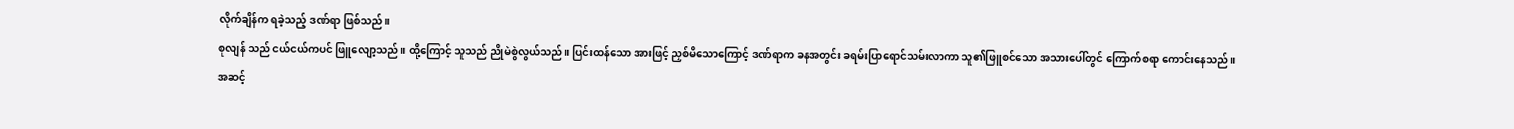လိုက်ချိန်က ရခဲ့သည့် ဒဏ်ရာ ဖြစ်သည်။
စုလျန် သည် ငယ်ငယ်ကပင် ဖြူလျော့သည်။ ထို့ကြောင့် သူသည် ညိုမဲစွဲလွယ်သည်။ ပြင်းထန်သော အားဖြင့် ညှစ်မိသောကြောင့် ဒဏ်ရာက ခနအတွင်း ခရမ်းပြာရောင်သမ်းလာကာ သူ၏ဖြူစင်သော အသားပေါ်တွင် ကြောက်စရာ ကောင်းနေသည်။
အဆင့်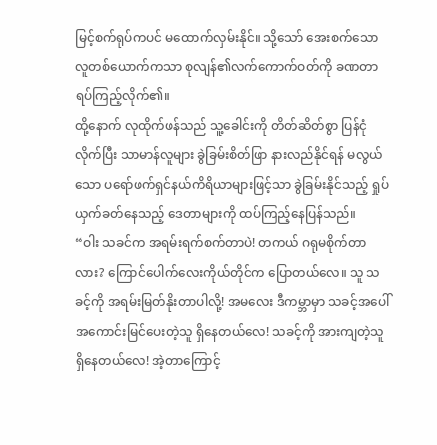မြင့်စက်ရုပ်ကပင် မထောက်လှမ်းနိုင်။ သို့သော် အေးစက်သော လူတစ်ယောက်ကသာ စုလျန်၏လက်ကောက်ဝတ်ကို ခဏတာ ရပ်ကြည့်လိုက်၏။
ထို့နောက် လုထိုက်ဖန်သည် သူ့ခေါင်းကို တိတ်ဆိတ်စွာ ပြန်ငုံလိုက်ပြီး သာမာန်လူများ ခွဲခြမ်းစိတ်ဖြာ နားလည်နိုင်ရန် မလွယ်သော ပရော်ဖက်ရှင်နယ်ကိရိယာများဖြင့်သာ ခွဲခြမ်းနိုင်သည့် ရှုပ်ယှက်ခတ်နေသည့် ဒေတာများကို ထပ်ကြည့်နေပြန်သည်။
“ဝါး သခင်က အရမ်းရက်စက်တာပဲ! တကယ် ဂရုမစိုက်တာလား? ကြောင်ပေါက်လေးကိုယ်တိုင်က ပြောတယ်လေ။ သူ သခင့်ကို အရမ်းမြတ်နိုးတာပါလို့! အမလေး ဒီကမ္ဘာမှာ သခင့်အပေါ် အကောင်းမြင်ပေးတဲ့သူ ရှိနေတယ်လေ! သခင့်ကို အားကျတဲ့သူ ရှိနေတယ်လေ! အဲ့တာကြောင့်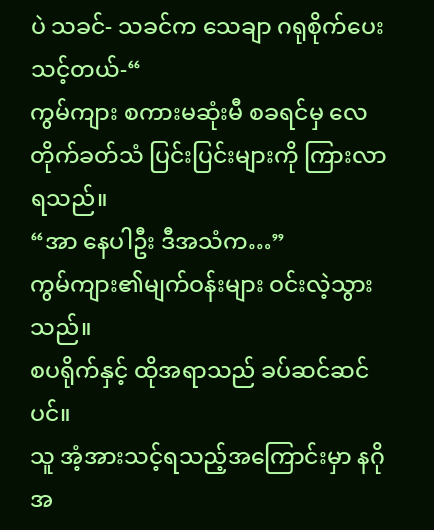ပဲ သခင်- သခင်က သေချာ ဂရုစိုက်ပေးသင့်တယ်-“
ကွမ်ကျား စကားမဆုံးမီ စခရင်မှ လေတိုက်ခတ်သံ ပြင်းပြင်းများကို ကြားလာရသည်။
“အာ နေပါဦး ဒီအသံက…”
ကွမ်ကျား၏မျက်ဝန်းများ ဝင်းလဲ့သွားသည်။
စပရိုက်နှင့် ထိုအရာသည် ခပ်ဆင်ဆင်ပင်။
သူ အံ့အားသင့်ရသည့်အကြောင်းမှာ နဂိုအ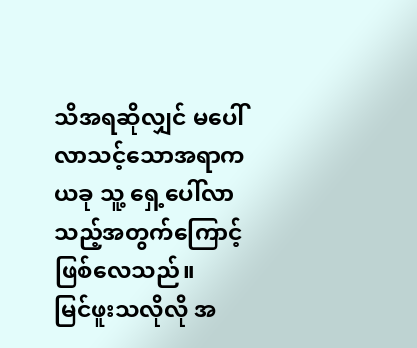သိအရဆိုလျှင် မပေါ်လာသင့်သောအရာက ယခု သူ့ ရှေ့ပေါ်လာသည့်အတွက်ကြောင့် ဖြစ်လေသည်။
မြင်ဖူးသလိုလို အ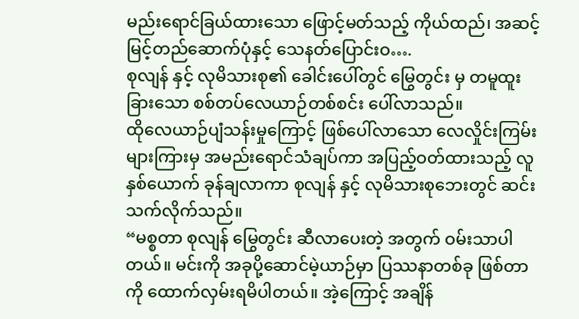မည်းရောင်ခြယ်ထားသော ဖြောင့်မတ်သည့် ကိုယ်ထည်၊ အဆင့်မြင့်တည်ဆောက်ပုံနှင့် သေနတ်ပြောင်းဝ….
စုလျန် နှင့် လုမိသားစု၏ ခေါင်းပေါ်တွင် မြွေတွင်း မှ တမူထူးခြားသော စစ်တပ်လေယာဉ်တစ်စင်း ပေါ်လာသည်။
ထိုလေယာဉ်ပျံသန်းမှုကြောင့် ဖြစ်ပေါ်လာသော လေလှိုင်းကြမ်းများကြားမှ အမည်းရောင်သံချပ်ကာ အပြည့်ဝတ်ထားသည့် လူနှစ်ယောက် ခုန်ချလာကာ စုလျန် နှင့် လုမိသားစုဘေးတွင် ဆင်းသက်လိုက်သည်။
“မစ္စတာ စုလျန် မြွေတွင်း ဆီလာပေးတဲ့ အတွက် ဝမ်းသာပါတယ်။ မင်းကို အခုပို့ဆောင်မဲ့ယာဉ်မှာ ပြဿနာတစ်ခု ဖြစ်တာကို ထောက်လှမ်းရမိပါတယ်။ အဲ့ကြောင့် အချိန်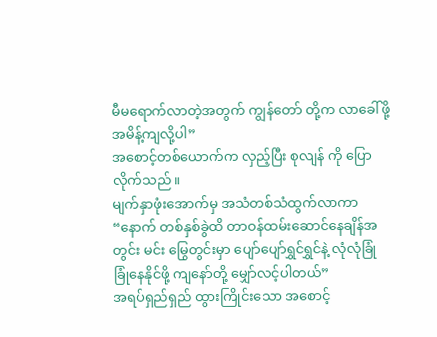မီမရောက်လာတဲ့အတွက် ကျွန်တော် တို့က လာခေါ်ဖို့အမိန့်ကျလို့ပါ”
အစောင့်တစ်ယောက်က လှည့်ပြီး စုလျန် ကို ပြောလိုက်သည်။
မျက်နှာဖုံးအောက်မှ အသံတစ်သံထွက်လာကာ
“နောက် တစ်နှစ်ခွဲထိ တာဝန်ထမ်းဆောင်နေချိန်အတွင်း မင်း မြွေတွင်းမှာ ပျော်ပျော်ရွှင်ရွှင်နဲ့ လုံလုံခြုံခြုံနေနိုင်ဖို့ ကျနော်တို့ မျှော်လင့်ပါတယ်”
အရပ်ရှည်ရှည် ထွားကြိုင်းသော အစောင့်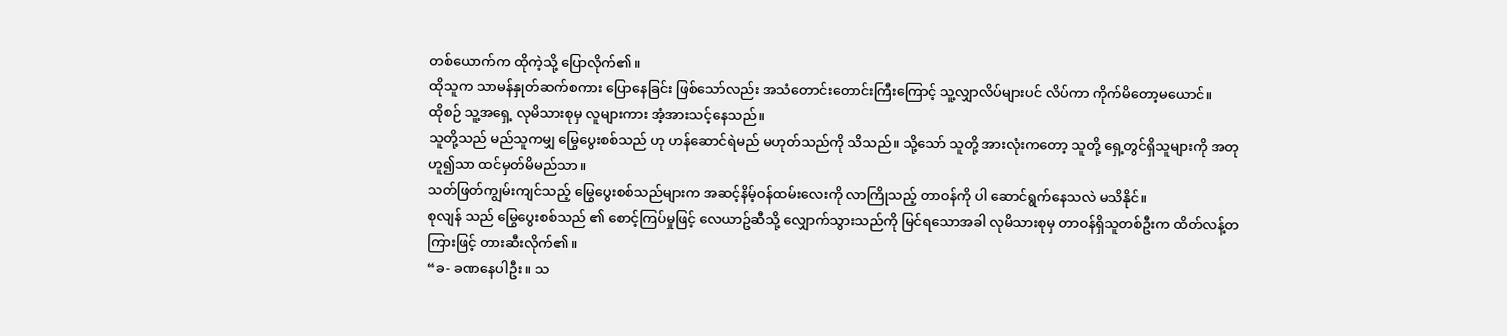တစ်ယောက်က ထိုကဲ့သို့ ပြောလိုက်၏။
ထိုသူက သာမန်နှုတ်ဆက်စကား ပြောနေခြင်း ဖြစ်သော်လည်း အသံတောင်းတောင်းကြီးကြောင့် သူ့လျှာလိပ်များပင် လိပ်ကာ ကိုက်မိတော့မယောင်။
ထိုစဉ် သူ့အရှေ့ လုမိသားစုမှ လူများကား အံ့အားသင့်နေသည်။
သူတို့သည် မည်သူကမျှ မြွေပွေးစစ်သည် ဟု ဟန်ဆောင်ရဲမည် မဟုတ်သည်ကို သိသည်။ သို့သော် သူတို့ အားလုံးကတော့ သူတို့ ရှေ့တွင်ရှိသူများကို အတုဟူ၍သာ ထင်မှတ်မိမည်သာ။
သတ်ဖြတ်ကျွမ်းကျင်သည့် မြွေပွေးစစ်သည်များက အဆင့်နိမ့်ဝန်ထမ်းလေးကို လာကြိုသည့် တာဝန်ကို ပါ ဆောင်ရွက်နေသလဲ မသိနိုင်။
စုလျန် သည် မြွေပွေးစစ်သည် ၏ စောင့်ကြပ်မှုဖြင့် လေယာဥ်ဆီသို့ လျှောက်သွားသည်ကို မြင်ရသောအခါ လုမိသားစုမှ တာဝန်ရှိသူတစ်ဦးက ထိတ်လန့်တကြားဖြင့် တားဆီးလိုက်၏။
“ခ- ခဏနေပါဦး။ သ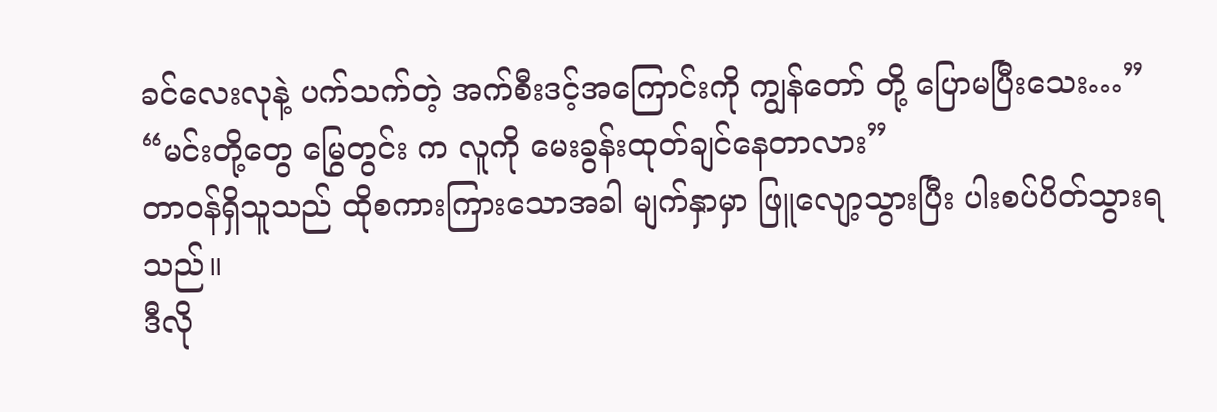ခင်လေးလုနဲ့ ပက်သက်တဲ့ အက်စီးဒင့်အကြောင်းကို ကျွန်တော် တို့ ပြောမပြီးသေး…”
“မင်းတို့တွေ မြွေတွင်း က လူကို မေးခွန်းထုတ်ချင်နေတာလား”
တာဝန်ရှိသူသည် ထိုစကားကြားသောအခါ မျက်နှာမှာ ဖြူလျော့သွားပြီး ပါးစပ်ပိတ်သွားရသည်။
ဒီလို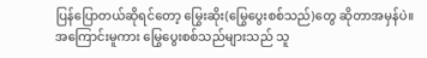ပြန်ပြောတယ်ဆိုရင်တော့ မြွေးဆိုး(မြွေပွေးစစ်သည်)တွေ ဆိုတာအမှန်ပဲ။
အကြောင်းမူကား မြွေပွေးစစ်သည်များသည် သူ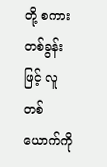တို့ စကားတစ်ခွန်းဖြင့် လူတစ်ယောက်ကို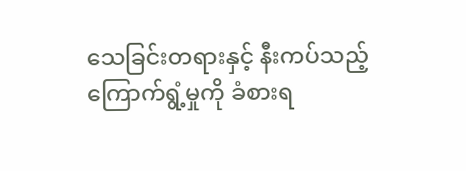သေခြင်းတရားနှင့် နီးကပ်သည့် ကြောက်ရွံ့မှုကို ခံစားရ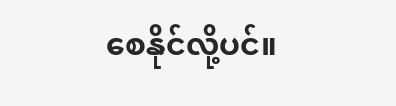စေနိုင်လို့ပင်။